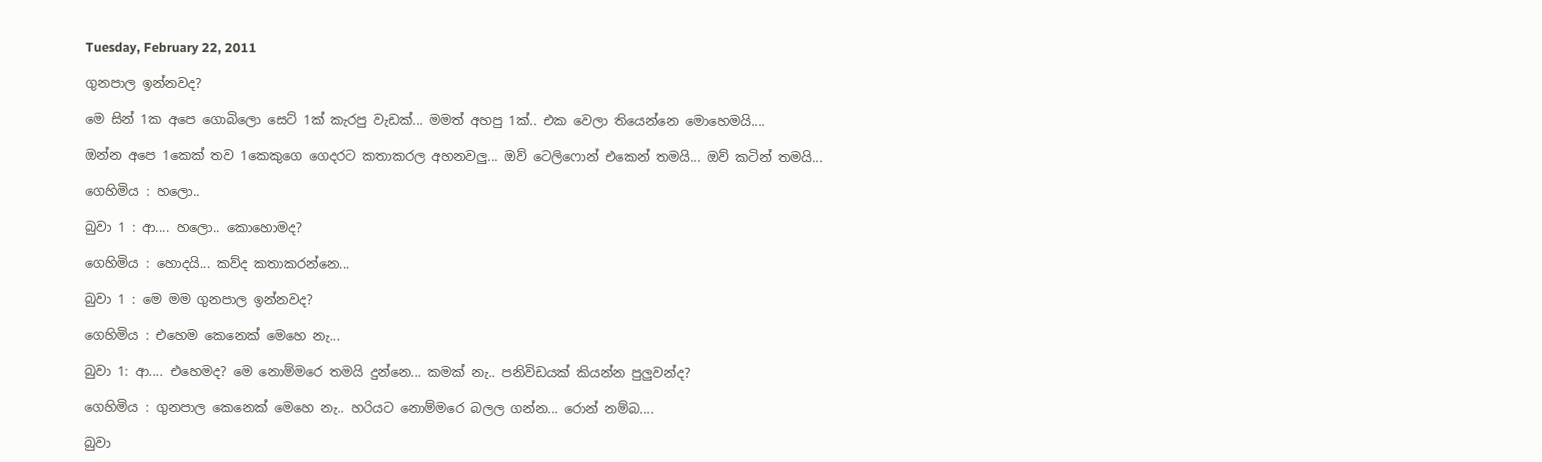Tuesday, February 22, 2011

ගුනපාල ඉන්නවද?

මෙ සින් 1ක අපෙ ගොබිලො සෙට් 1ක් කැරපු වැඩක්... මමත් අහපු 1ක්.. එක වෙලා තියෙන්නෙ මොහෙමයි....

ඔන්න අපෙ 1කෙක් තව 1කෙකුගෙ ගෙදරට කතාකරල අහනවලු... ඔව් ටෙලිෆොන් එකෙන් තමයි... ඔව් කටින් තමයි...

ගෙහිමිය : හලො..

බුවා 1 : ආ.... හලො.. කොහොමද?

ගෙහිමිය : හොදයි... කව්ද කතාකරන්නෙ...

බුවා 1 : මෙ මම ගුනපාල ඉන්නවද?

ගෙහිමිය : එහෙම කෙනෙක් මෙහෙ නැ...

බුවා 1: ආ.... එහෙමද? මෙ නොම්මරෙ තමයි දුන්නෙ... කමක් නැ.. පනිවිඩයක් කියන්න පුලුවන්ද?

ගෙහිමිය : ගුනපාල කෙනෙක් මෙහෙ නැ.. හරියට නොම්මරෙ බලල ගන්න... රොන් නම්බ....

බුවා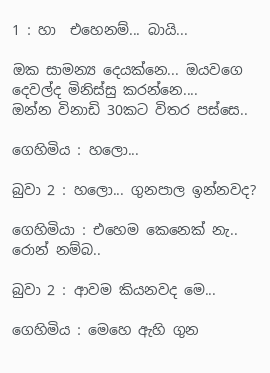1 : හා  එහෙනම්... බායි...

ඔක සාමන්‍ය දෙයක්නෙ... ඔයවගෙ දෙවල්ද මිනිස්සු කරන්නෙ....
ඔන්න විනාඩි 30කට විතර පස්සෙ..

ගෙහිමිය : හලො...

බුවා 2 : හලො... ගුනපාල ඉන්නවද?

ගෙහිමියා : එහෙම කෙනෙක් නැ.. රොන් නම්බ..

බුවා 2 : ආවම කියනවද මෙ...

ගෙහිමිය : මෙහෙ ඇහි ගුන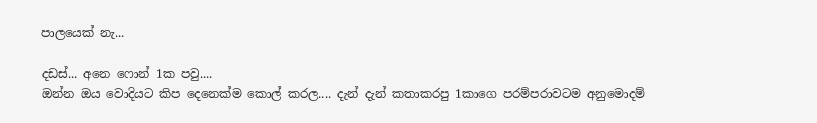පාලයෙක් නැ...

දඩස්... අනෙ ෆොන් 1ක පවු....
ඔන්න ඔය වොදියට කිප දෙනෙක්ම කොල් කරල.... දැන් දැන් කතාකරපු 1කාගෙ පරම්පරාවටම අනුමොදම්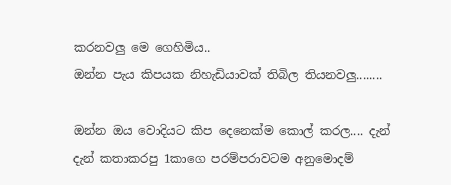කරනවලු මෙ ගෙහිමිය..
ඔන්න පැය කිපයක නිහැඩියාවක් තිබිල තියනවලු........

ඔන්න ඔය වොදියට කිප දෙනෙක්ම කොල් කරල.... දැන් දැන් කතාකරපු 1කාගෙ පරම්පරාවටම අනුමොදම්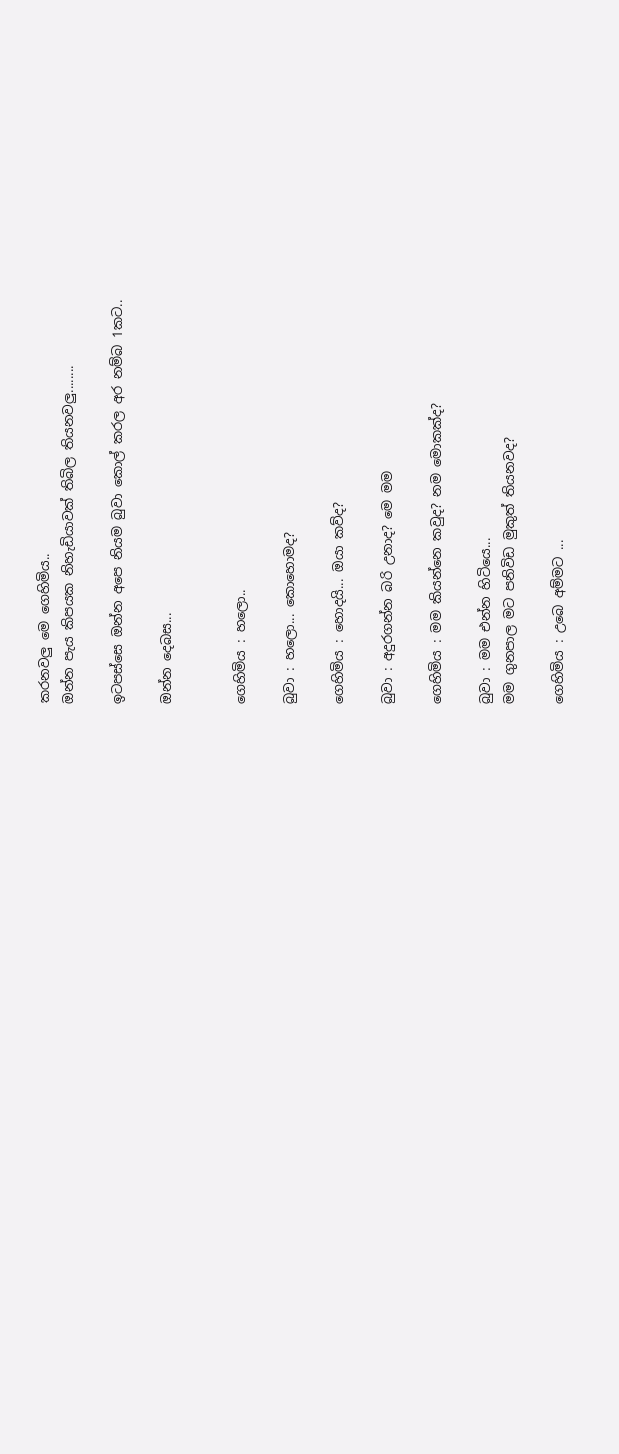කරනවලු මෙ ගෙහිමිය..
ඔන්න පැය කිපයක නිහැඩියාවක් තිබිල තියනවලු........

ඉටපස්සෙ ඔන්න අපෙ නියම බුවා කොල් කරල අර නම්බ 1කට..

ඔන්න දෙබස...


ගෙහිමිය : හලො..

බුවා : හලො... කොහොමද?

ගෙහිමිය : හොදයි... ඔයා කව්ද?

බුවා : අදුරගන්න බරි උනාද? මෙ මම

ගෙහිමිය : මම කියන්නෙ කවුද? නම මොකක්ද?

බුවා : මම එන්න හිටියෙ...
මම ගුනපාල මට පනිවිඩ මුකුත් තියනවද?

ගෙහිමිය : උබෙ අම්මට ...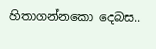හිතාගන්නකො දෙබස..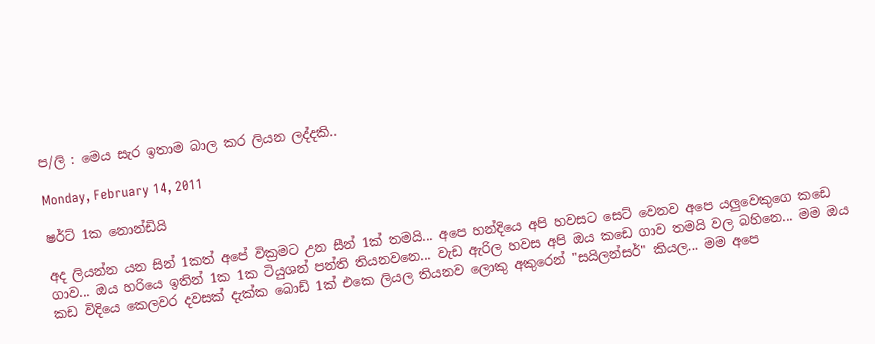ප/ලි : මෙය සැර ඉතාම බාල කර ලියන ලද්දකි..

Monday, February 14, 2011

ෂර්ට් 1ක නොන්ඩියි

අද ලියන්න යන සින් 1කත් අපේ වික්‍රමට උන සීන් 1ක් තමයි... අපෙ හන්දියෙ අපි හවසට සෙට් වෙනව අපෙ යලුවෙකුගෙ කඩෙ ගාව... ඔය හරියෙ ඉතින් 1ක 1ක ටියුශන් පන්ති තියනවනෙ... වැඩ ඇරිල හවස අපි ඔය කඩෙ ගාව තමයි වල බහිනෙ... මම ඔය කඩ විදියෙ කෙලවර දවසක් දැක්ක බොඩ් 1ක් එකෙ ලියල තියනව ලොකු අකුරෙන් "සයිලන්සර්" කියල... මම අපෙ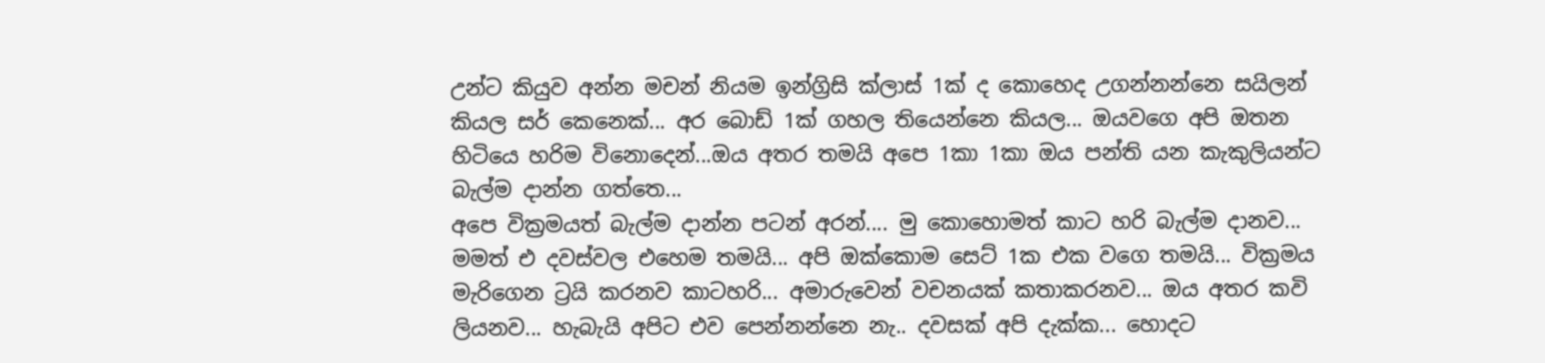උන්ට කියුව අන්න මචන් නියම ඉන්ග්‍රිසි ක්ලාස් 1ක් ද කොහෙද උගන්නන්නෙ සයිලන් කියල සර් කෙනෙක්... අර බොඩ් 1ක් ගහල තියෙන්නෙ කියල... ඔයවගෙ අපි ඔතන හිටියෙ හරිම විනොදෙන්...ඔය අතර තමයි අපෙ 1කා 1කා ඔය පන්ති යන කැකුලියන්ට බැල්ම දාන්න ගත්තෙ...
අපෙ වික්‍රමයත් බැල්ම දාන්න පටන් අරන්.... මු කොහොමත් කාට හරි බැල්ම දානව... මමත් එ දවස්වල එහෙම තමයි... අපි ඔක්කොම සෙට් 1ක එක වගෙ තමයි... වික්‍රමය මැරිගෙන ට්‍රයි කරනව කාටහරි... අමාරුවෙන් වචනයක් කතාකරනව... ඔය අතර කවි ලියනව... හැබැයි අපිට එව පෙන්නන්නෙ නැ.. දවසක් අපි දැක්ක... හොදට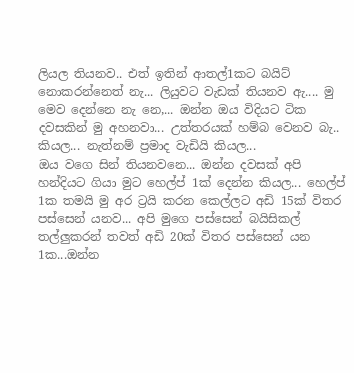ලියල තියනව.. එත් ඉතින් ආතල්1කට බයිට් නොකරන්නෙත් නැ... ලියුවට වැඩක් තියනව ඇ.... මු මෙව දෙන්නෙ නැ නෙ,... ඔන්න ඔය විදියට ටික දවසකින් මු අහනවා... උත්තරයක් හම්බ වෙනව බැ.. කියල... නැත්නම් ප්‍රමාද වැඩියි කියල...
ඔය වගෙ සින් තියනවනෙ... ඔන්න දවසක් අපි හන්දියට ගියා මුට හෙල්ප් 1ක් දෙන්න කියල... හෙල්ප් 1ක තමයි මු අර ට්‍රයි කරන කෙල්ලට අඩි 15ක් විතර පස්සෙන් යනව... අපි මුගෙ පස්සෙන් බයිසිකල් තල්ලුකරන් තවත් අඩි 20ක් විතර පස්සෙන් යන 1ක...ඔන්න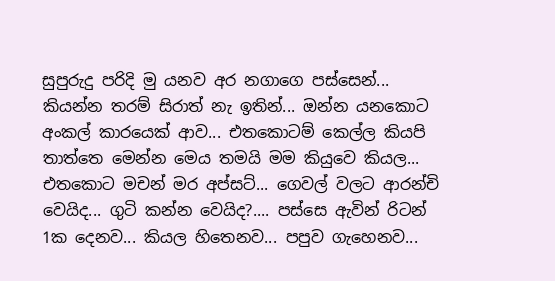සුපුරුදු පරිදි මු යනව අර නගාගෙ පස්සෙන්... කියන්න තරම් සිරාත් නැ ඉතින්... ඔන්න යනකොට අංකල් කාරයෙක් ආව... එතකොටම් කෙල්ල කියපි තාත්තෙ මෙන්න මෙය තමයි මම කියුවෙ කියල...
එතකොට මචන් මර අප්සට්... ගෙවල් වලට ආරන්චි වෙයිද... ගුටි කන්න වෙයිද?.... පස්සෙ ඇවින් රිටන් 1ක දෙනව... කියල හිතෙනව... පපුව ගැහෙනව...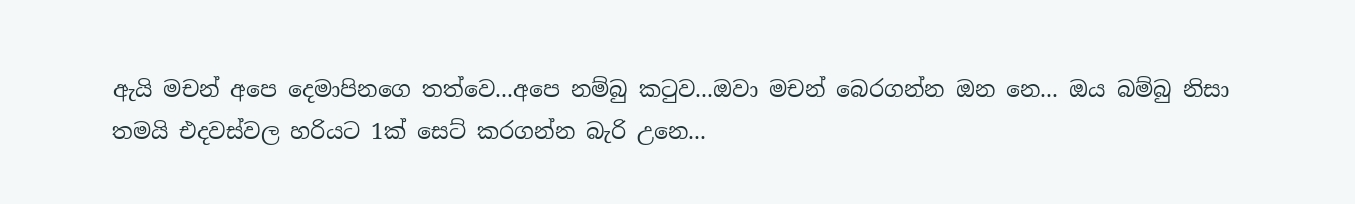ඇයි මචන් අපෙ දෙමාපිනගෙ තත්වෙ...අපෙ නම්බු ක‍ටුව...ඔවා මචන් බෙරගන්න ඔන නෙ... ඔය බම්බු නිසා තමයි එදවස්වල හරියට 1ක් සෙට් කරගන්න බැරි උනෙ...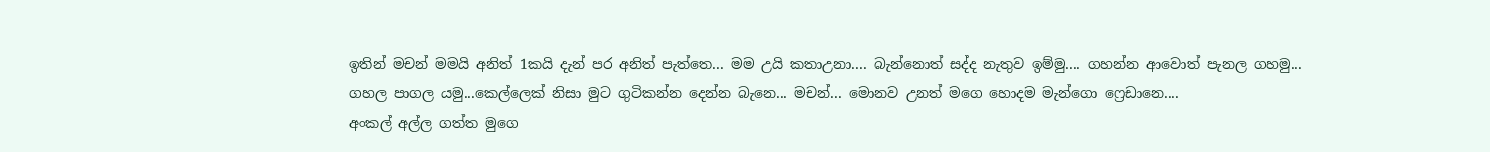ඉතින් මචන් මමයි අනිත් 1කයි දැන් පර අනිත් පැත්තෙ... මම උයි කතාඋනා.... බැන්නොත් සද්ද නැතුව ඉම්මු.... ගහන්න ආවොත් පැනල ගහමු... ගහල පාගල යමු...කෙල්ලෙක් නිසා මුට ගුටිකන්න දෙන්න බැනෙ... මචන්... මොනව උනත් මගෙ හොදම මැන්ගො ෆ්‍රෙඩානෙ....
අංකල් අල්ල ගත්ත මුගෙ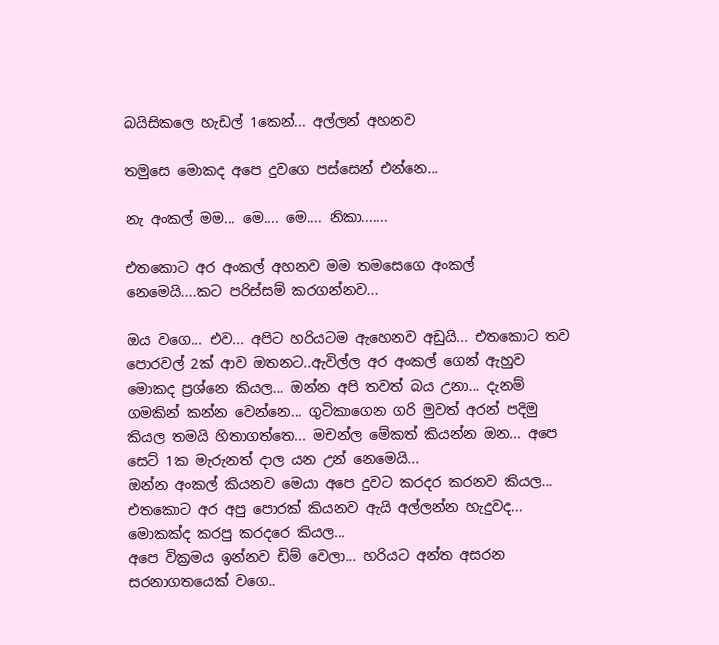බයිසිකලෙ හැඩල් 1කෙන්... අල්ලන් අහනව

තමුසෙ මොකද අපෙ දුවගෙ පස්සෙන් එන්නෙ...

නැ අංකල් මම... මෙ.... මෙ.... නිකා.......

එතකොට අර අංකල් අහනව මම තමසෙගෙ අංකල් නෙමෙයි....කට පරිස්සම් කරගන්නව...

ඔය වගෙ... එව... අපිට හරියටම ඇහෙනව අඩුයි... එතකොට තව පොරවල් 2ක් ආව ඔතනට..ඇවිල්ල අර අංකල් ගෙන් ඇහුව මොකද ප්‍රශ්නෙ කියල... ඔන්න අපි තවත් බය උනා... දැනම් ගමකින් කන්න වෙන්නෙ... ගුටිකාගෙන ගරි මුවත් අරන් පදිමු කියල තමයි හිතාගත්තෙ... මචන්ල මේකත් කියන්න ඔන... අපෙ සෙට් 1ක මැරුනත් දාල යන උන් නෙමෙයි...
ඔන්න අංකල් කියනව මෙයා අපෙ දුවට කරදර කරනව කියල... එතකොට අර අපු පොරක් කියනව ඇයි අල්ලන්න හැදුවද... මොකක්ද කරපු කරදරෙ කියල...
අපෙ වික්‍රමය ඉන්නව ඩිම් වෙලා... හරියට අන්ත අසරන සරනාගතයෙක් වගෙ..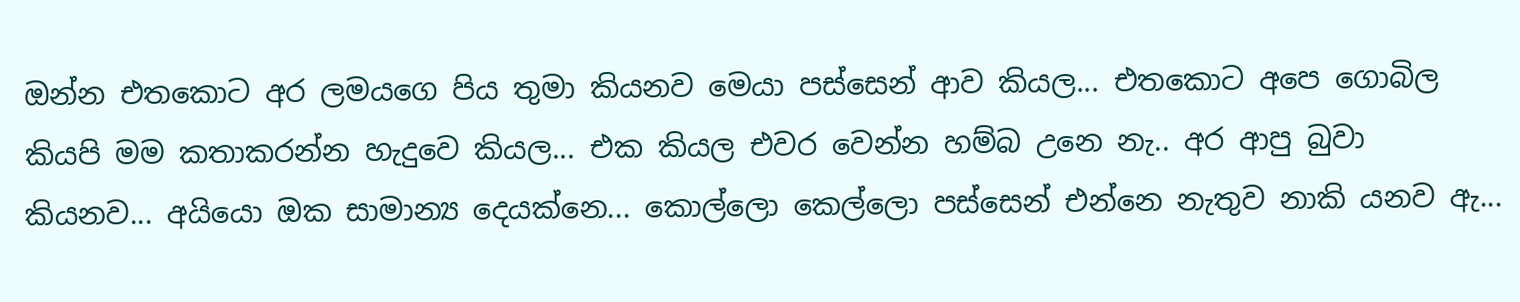ඔන්න එතකොට අර ලමයගෙ පිය තුමා කියනව මෙයා පස්සෙන් ආව කියල... එතකොට අපෙ ගොබිල කියපි මම කතාකරන්න හැදුවෙ කියල... එක කියල එවර වෙන්න හම්බ උනෙ නැ.. අර ආපු බුවා කියනව... අයියො ඔක සාමාන්‍ය දෙයක්නෙ... කොල්ලො කෙල්ලො පස්සෙන් එන්නෙ නැතුව නාකි යනව ඇ...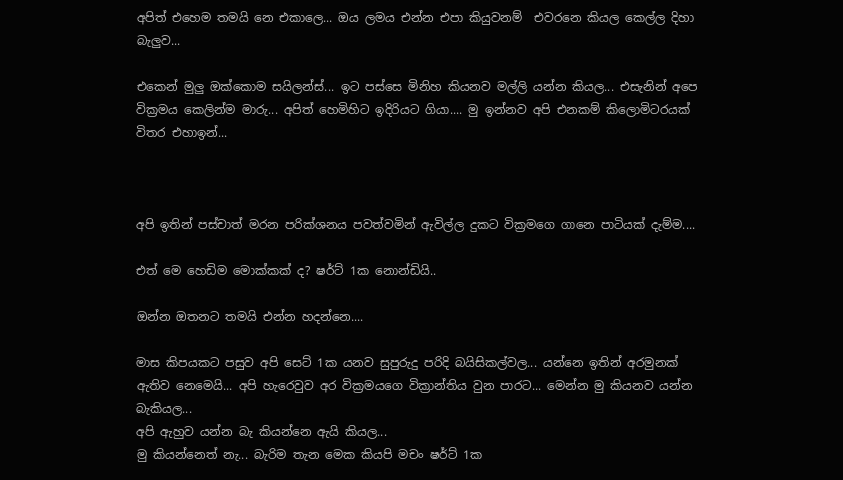අපිත් එහෙම තමයි නෙ එකාලෙ... ඔය ලමය එන්න එපා කියුවනම්  එවරනෙ කියල කෙල්ල දිහා බැලුව...

එකෙන් මුලු ඔක්කොම සයිලන්ස්... ඉට පස්සෙ මිනිහ කියනව මල්ලි යන්න කියල... එසැනින් අපෙ වික්‍රමය කෙලින්ම මාරු... අපිත් හෙමිහිට ඉදිරියට ගියා.... මු ඉන්නව අපි එනකම් කිලොමිටරයක් විතර එහාඉන්...



අපි ඉතින් පස්චාත් මරන පරික්ශනය පවත්වමින් ඇවිල්ල දුකට වික්‍රමගෙ ගානෙ පාටියක් දැම්ම....

එත් මෙ හෙඩිම මොක්කක් ද? ෂර්ට් 1ක නොන්ඩියි..

ඔන්න ඔතනට තමයි එන්න හදන්නෙ....

මාස කිපයකට පසුව අපි සෙට් 1ක යනව සුපුරුදු පරිදි බයිසිකල්වල... යන්නෙ ඉතින් අරමුනක් ඇතිව නෙමෙයි... අපි හැරෙවුව අර වික්‍රමයගෙ වික්‍රාන්තිය වුන පාරට... මෙන්න මු කියනව යන්න බැකියල...
අපි ඇහුව යන්න බැ කියන්නෙ ඇයි කියල...
මු කියන්නෙත් නැ... බැරිම තැන මෙක කියපි මචං ෂර්ට් 1ක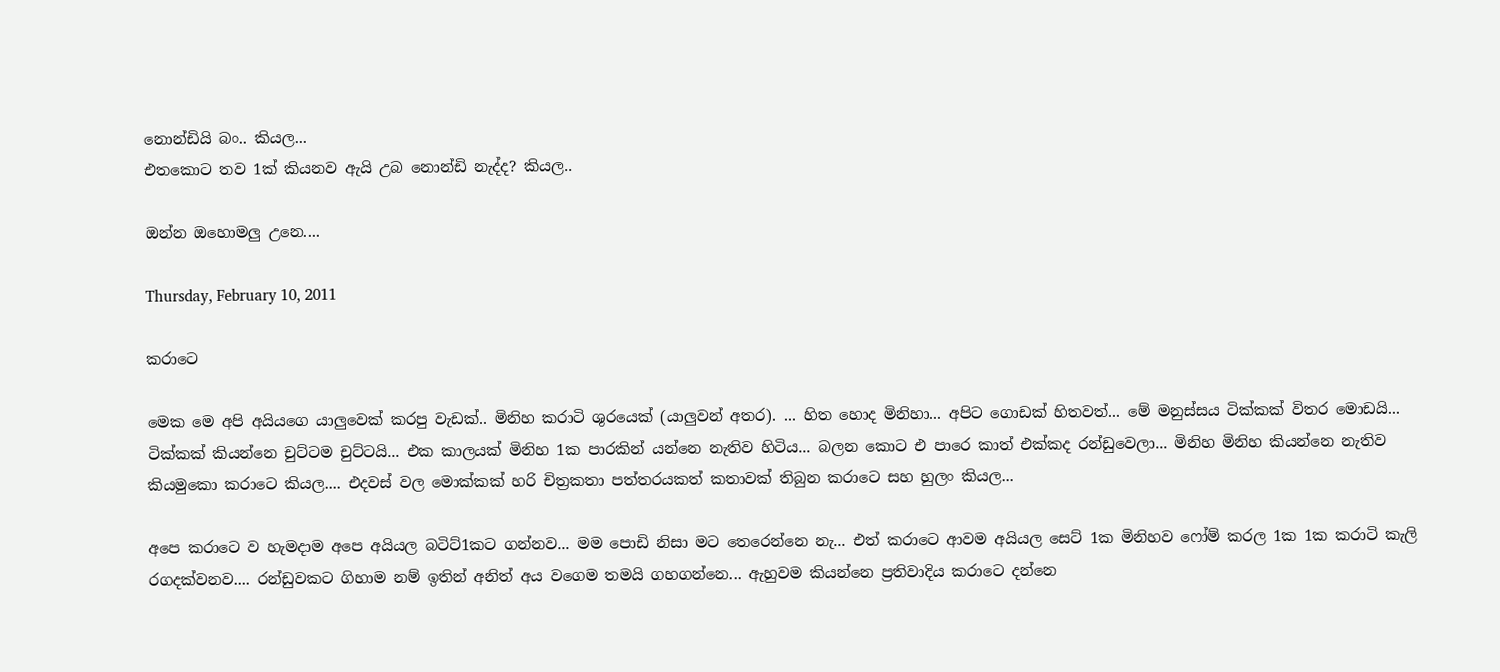නොන්ඩියි බං.. කියල...
එතකොට තව 1ක් කියනව ඇයි උබ නොන්ඩි නැද්ද? කියල..

ඔන්න ඔහොමලු උනෙ....

Thursday, February 10, 2011

කරාටෙ

මෙක මෙ අපි අයියගෙ යාලුවෙක් කරපු වැඩක්.. මිනිහ කරාටි ශුරයෙක් (යාලුවන් අතර). ... හිත හොද මිනිහා... අපිට ගොඩක් හිතවත්... මේ මනුස්සය ටික්කක් විතර මොඩයි... ටික්කක් කියන්නෙ චුට්ටම චුට්ටයි... එක කාලයක් මිනිහ 1ක පාරකින් යන්නෙ නැතිව හිටිය... බලන කොට එ පාරෙ කාත් එක්කද රන්ඩුවෙලා... මිනිහ මිනිහ කියන්නෙ නැතිව කියමුකො කරාටෙ කියල.... එදවස් වල මොක්කක් හරි චිත්‍රකතා පත්තරයකත් කතාවක් තිබුන කරාටෙ සහ හුලං කියල...

අපෙ කරාටෙ ව හැමදාම අපෙ අයියල බටිට්1කට ගන්නව... මම පොඩි නිසා මට තෙරෙන්නෙ නැ... එත් කරාටෙ ආවම අයියල සෙට් 1ක මිනිහව ෆෝම් කරල 1ක 1ක කරාටි කැලි රගදක්වනව.... රන්ඩුවකට ගිහාම නම් ඉතින් අනිත් අය වගෙම තමයි ගහගන්නෙ... ඇහුවම කියන්නෙ ප්‍රතිවාදිය කරාටෙ දන්නෙ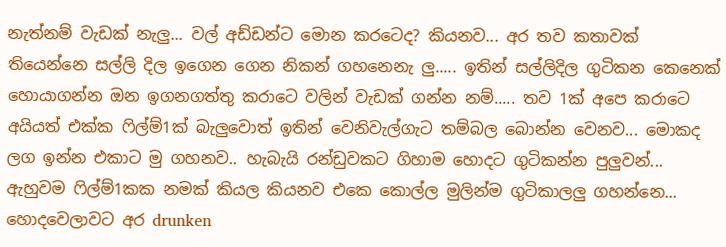නැත්නම් වැඩක් නැලු... වල් අඩ්ඩන්ට මොන කරටෙද? කියනව... අර තව කතාවක් තියෙන්නෙ සල්ලි දිල ඉගෙන ගෙන නිකන් ගහනෙනැ ලු..... ඉතින් සල්ලිදිල ගුටිකන කෙනෙක් හොයාගන්න ඔන ඉගනගත්තු කරාටෙ වලින් වැඩක් ගන්න නම්..... තව 1ක් අපෙ කරාටෙ අයියත් එක්ක ‍ෆිල්ම්1ක් බැලුවොත් ඉතින් වෙනිවැල්ගැට තම්බල බොන්න වෙනව... මොකද ලග ඉන්න එකාට මු ගහනව.. හැබැයි රන්ඩුවකට ගිහාම හොදට ගුටිකන්න පුලුවන්... ඇහුවම ‍ෆිල්ම්1කක නමක් කියල කියනව එකෙ කොල්ල මුලින්ම ගුටිකාලලු ගහන්නෙ... හොදවෙලාවට අර drunken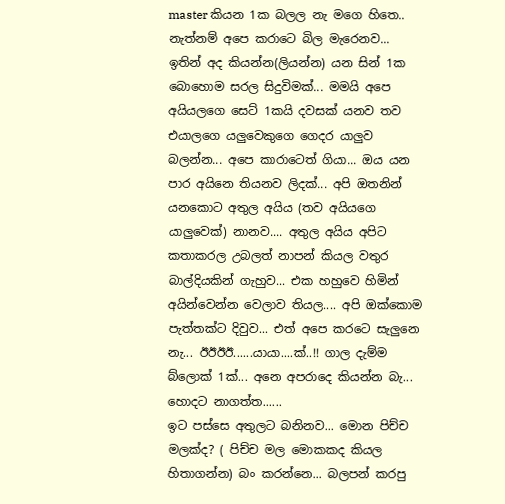master කියන 1ක බලල නැ මගෙ හිතෙ.. නැත්නම් අපෙ කරාටෙ බිල මැරෙනව...
ඉතින් අද කියන්න(ලියන්න) යන සින් 1ක බොහොම සරල සිදුවිමක්... මමයි අපෙ අයියලගෙ සෙට් 1කයි දවසක් යනව තව එයාලගෙ යලුවෙකුගෙ ගෙදර යාලුව බලන්න... අපෙ කාරාටෙත් ගියා... ඔය යන පාර අයිනෙ තියනව ලිදක්... අපි ඔතනින් යනකොට අතුල අයිය (තව අයියගෙ යාලුවෙක්) නානව.... අතුල අයිය අපිට කතාකරල උබලත් නාපන් කියල වතුර බාල්දියකින් ගැහුව... එක හහුවෙ හිමින් අයින්වෙන්න වෙලාව තියල.... අපි ඔක්කොම පැත්තක්ට දිවුව... එත් අපෙ කරටෙ සැලුනෙ නැ... ඊඊඊඊ......යායා....ක්..!! ගාල දැම්ම බ්ලොක් 1ක්... අනෙ අපරාදෙ කියන්න බැ... හොදට නාගත්ත......
ඉට පස්සෙ අතුලට බනිනව... මොන පිච්ච මලක්ද? ( පිච්ච මල මොකකද කියල හිතාගන්න) බං කරන්නෙ... බලපන් කරපු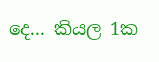දෙ... කියල 1ක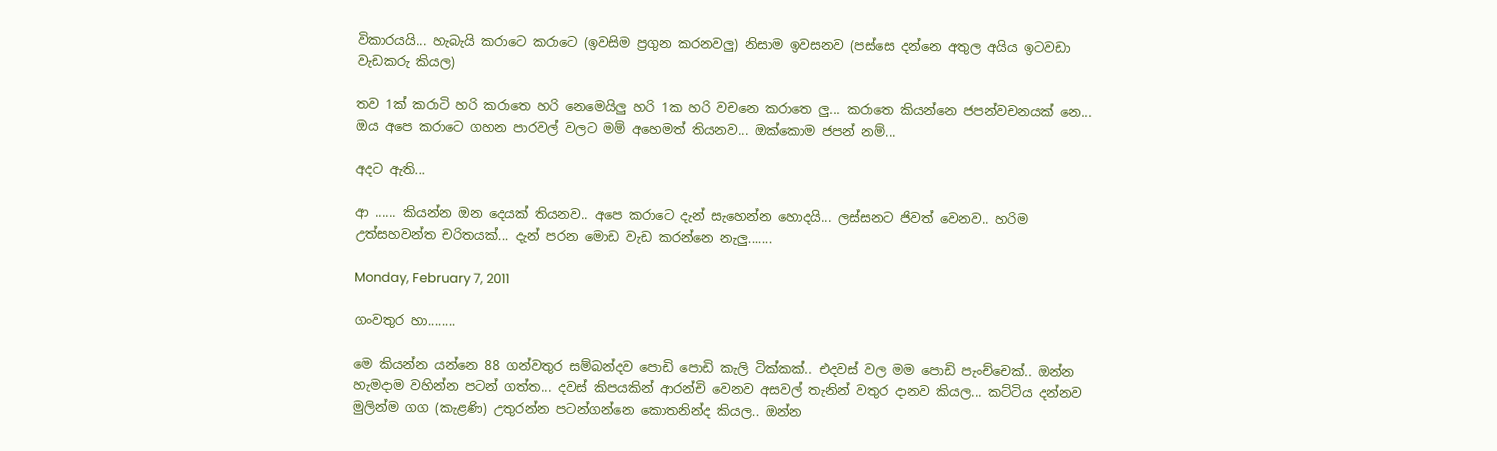විකාරයයි... හැබැයි කරාටෙ කරාටෙ (ඉවසිම ප්‍රගුන කරනවලු) නිසාම ඉවසනව (පස්සෙ දන්නෙ අතුල අයිය ඉටවඩා වැඩකරු කියල)

තව 1ක් කරාටි හරි කරාතෙ හරි නෙමෙයිලු හරි 1ක හරි වචනෙ කරාතෙ ලු... කරාතෙ කියන්නෙ ජපන්වචනයක් නෙ...  ඔය අපෙ කරාටෙ ගහන පාරවල් වලට මම් අහෙමත් තියනව... ඔක්කොම ජපන් නම්...

අදට ඇති...

ආ ...... කියන්න ඔන දෙයක් තියනව.. අපෙ කරාටෙ දැන් සැහෙන්න හොදයි... ලස්සනට ජිවත් වෙනව.. හරිම උත්සහවන්ත චරිතයක්... දැන් පරන මොඩ වැඩ කරන්නෙ නැලු.......

Monday, February 7, 2011

ගංවතුර හා........

මෙ කියන්න යන්නෙ 88 ගන්වතුර සම්බන්දව පොඩි පොඩි කැලි ටික්කක්.. එදවස් වල මම පොඩි පැංච්චෙක්.. ඔන්න හැමදාම වහින්න පටන් ගත්ත... දවස් කිපයකින් ආරන්චි වෙනව අසවල් තැනින් වතුර දානව කියල... කට්ටිය දන්නව මුලින්ම ගග (කැළණි) උතුරන්න පටන්ගන්නෙ කොතනින්ද කියල.. ඔන්න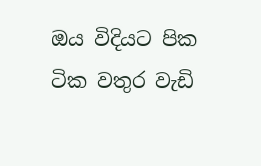ඔය විදියට පික ටික වතුර වැඩි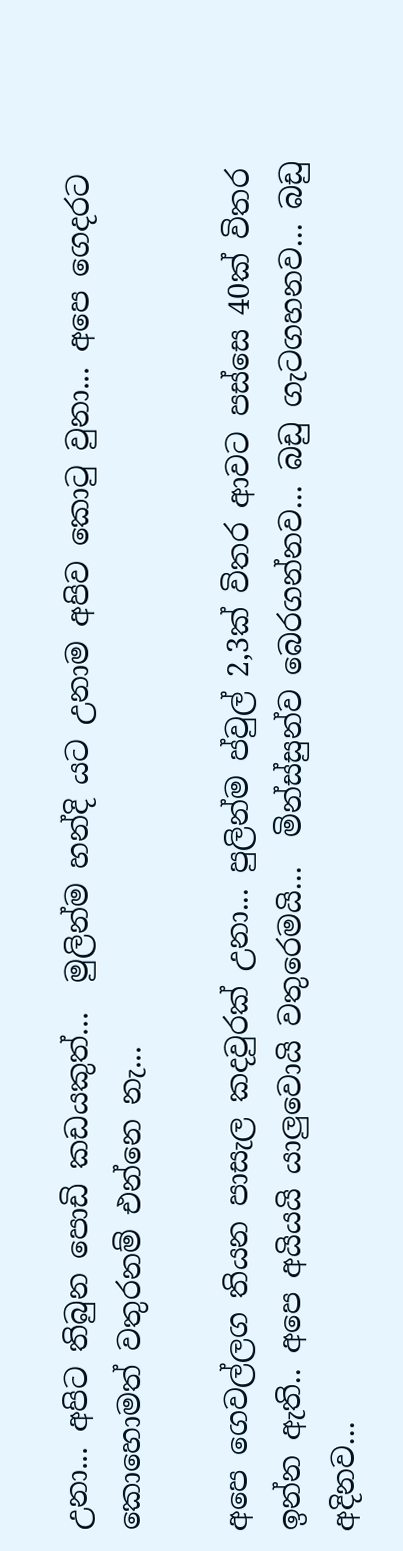උනා... අපිට තිබුන පොඩි කඩයකුත්...  මුලින්ම හන්දි යට උනාම අපිව කො‍ටු වුනා... අපෙ ගෙදරට කොහොමත් වතුරනම් එන්නෙ නැ...

අපෙ ගෙවල්ලග තියන පාසැල කදවුරක් උනා... පුලින්ම ප්වුල් 2,3ක් විතර ආවට පස්සෙ 40ක් විතර ඉන්න ඇති.. අපෙ අයියයි යාලුවොයි වතුරෙමයි...  මින්ස්සුන්ව බෙරගන්නව... බඩු ගැටගහනව... බඩු අදිනව...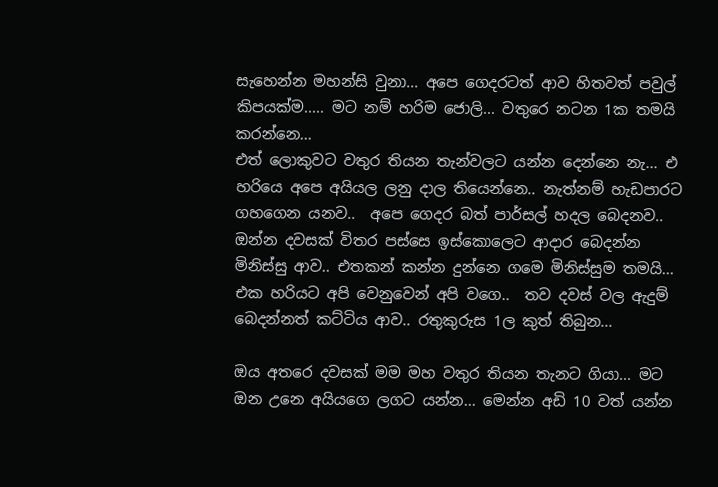සැහෙන්න මහන්සි වුනා... අපෙ ගෙදරටත් ආව හිතවත් පවුල් කිපයක්ම..... මට නම් හරිම ජොලි... වතුරෙ නටන 1ක තමයි කරන්නෙ...
එත් ලොකුවට වතුර තියන තැන්වලට යන්න දෙන්නෙ නැ... එ හරියෙ අපෙ අයියල ලනු දාල තියෙන්නෙ.. නැත්නම් හැඩපාරට ගහගෙන යනව..  අපෙ ගෙදර බත් පාර්සල් හදල බෙදනව.. ඔන්න දවසක් විතර පස්සෙ ඉස්කොලෙට ආදාර බෙදන්න මිනිස්සු ආව.. එතකන් කන්න දුන්නෙ ගමෙ මිනිස්සුම තමයි... එක හරියට අපි වෙනුවෙන් අපි වගෙ..  තව දවස් වල ඇදුම් බෙදන්නත් කට්ටිය ආව.. රතුකුරුස 1ල කුත් තිබුන...

ඔය අතරෙ දවසක් මම මහ වතුර තියන තැනට ගියා... මට ඔන උනෙ අයියගෙ ලගට යන්න... මෙන්න අඩි 10 වත් යන්න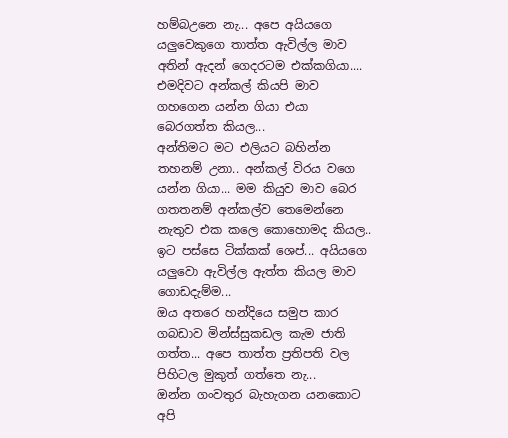හම්බඋනෙ නැ... අපෙ අයියගෙ යලුවෙකුගෙ තාත්ත ඇවිල්ල මාව අතින් ඇදන් ගෙදරටම එක්කගියා.... එමදිවට අන්කල් කියපි මාව ගහගෙන යන්න ගියා එයා බෙරගත්ත කියල...
අන්තිමට මට එලියට බහින්න තහනම් උනා.. අන්කල් විරය වගෙ යන්න ගියා... මම කියුව මාව බෙර ගතතනම් අන්කල්ව තෙමෙන්නෙ නැතුව එක කලෙ කොහොමද කියල.. ඉට පස්සෙ ටික්කක් ශෙප්... අයියගෙ යලුවො ඇවිල්ල ඇත්ත කියල මාව ගොඩදැම්ම...
ඔය අතරෙ හන්දියෙ සමුප කාර ගබඩාව මින්ස්සුකඩල කැම ජාති ගත්ත... අපෙ තාත්ත ප්‍රතිපති වල පිහිටල මුකුත් ගත්තෙ නැ...
ඔන්න ගංවතුර බැහැගන යනකොට අපි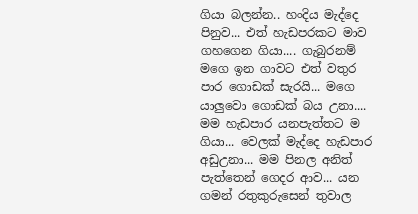ගියා බලන්න.. හංදිය මැද්දෙ පිනුව... එත් හැඩපරකට මාව ගහගෙන ගියා.... ගැබුරනම් මගෙ ඉන ගාවට එත් වතුර පාර ගොඩක් සැරයි... මගෙ යාලුවො ගොඩක් බය උනා.... මම හැඩපාර යනපැත්තට ම ගියා... වෙලක් මැද්දෙ හැඩපාර අඩුඋනා... මම පිනල අනිත් පැත්තෙන් ගෙදර ආව... යන ගමන් රතුකුරුසෙන් තුවාල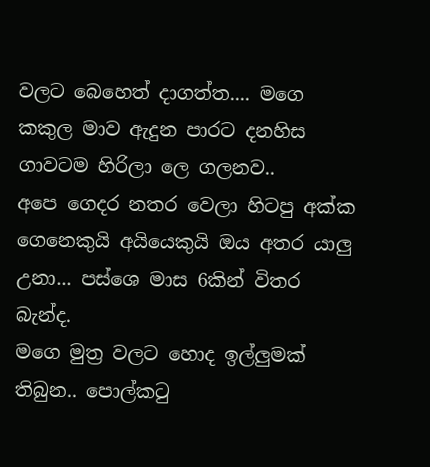වලට බෙහෙත් දාගත්ත.... මගෙ කකුල මාව ඇදුන පාරට දනහිස ගාවටම හිරිලා ලෙ ගලනව..
අපෙ ගෙදර නතර වෙලා හිටපු අක්ක ගෙනෙකුයි අයියෙකුයි ඔය අතර යාලු උනා... පස්ශෙ මාස 6කින් විතර බැන්ද.
මගෙ මුත්‍ර වලට හොද ඉල්ලුමක් තිබුන.. පොල්ක‍ටු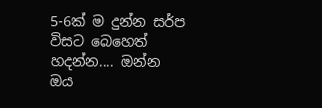5-6ක් ම දුන්න සර්ප විසට බෙහෙත් හදන්න.... ඔන්න ඔය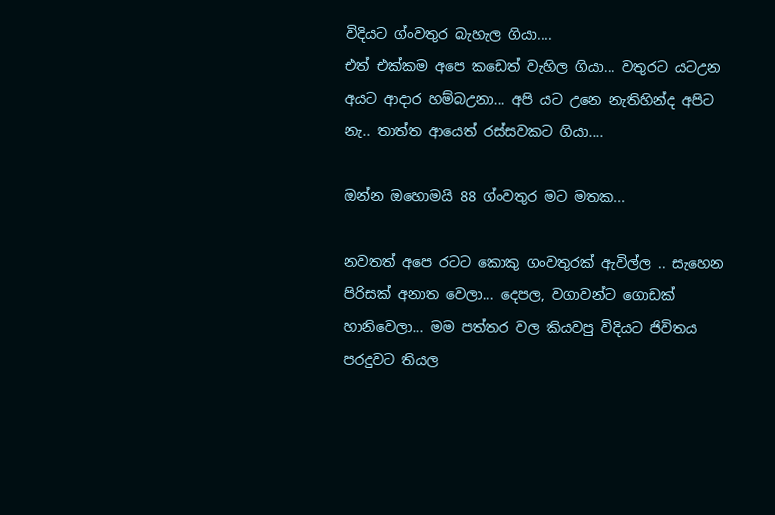විදියට ග්ංවතුර බැහැල ගියා....
එත් එක්කම අපෙ කඩෙත් වැහිල ගියා... වතුරට යටඋන අයට ආදාර හම්බඋනා... අපි යට උනෙ නැතිහින්ද අපිට නැ.. තාත්ත ආයෙත් රස්සවකට ගියා....

ඔන්න ඔහොමයි 88 ග්ංවතුර මට මතක...

නවතත් අපෙ රටට කොකු ගංවතුරක් ඇවිල්ල .. සැහෙන පිරිසක් අනාත වෙලා... දෙපල, වගාවන්ට ගොඩක් හානිවෙලා... මම පත්තර වල කියවපු විදියට ජිවිතය පරදුවට තියල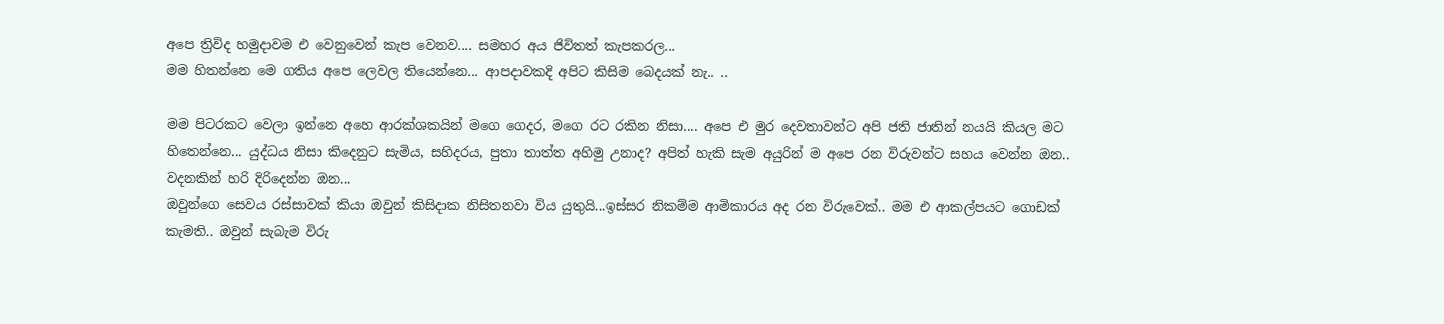අපෙ ත්‍රිවිද හමුදාවම එ වෙනුවෙන් කැප වෙනව.... සමහර අය ජිවිතත් කැපකරල...
මම හිතන්නෙ මෙ ගතිය අපෙ ලෙවල තියෙන්නෙ... ආපදාවකදි අපිට කිසිම බෙදයක් නැ.. ..

මම පිටරකට වෙලා ඉන්නෙ අහෙ ආරක්ශකයින් මගෙ ගෙදර, මගෙ රට රකින නිසා.... අපෙ එ මුර දෙවතාවන්ට අපි ජති ජාතින් නයයි කියල මට හිතෙන්නෙ... යුද්ධය නිසා කිදෙනුට සැමිය, සහිදරය, පුතා තාත්ත අහිමු උනාද? අපිත් හැකි සැම අයුරින් ම අපෙ රන විරුවන්ට සහය වෙන්න ඔන.. වදනකින් හරි දිරිදෙන්න ඔන...
ඔවුන්ගෙ සෙවය රස්සාවක් කියා ඔවුන් කිසිදාක නිසිතනවා විය යුතුයි...ඉස්සර නිකම්ම ආමිකාරය අද රන විරුවෙක්.. මම එ ආකල්පයට ගොඩක් කැමති.. ඔවුන් සැබැම විරු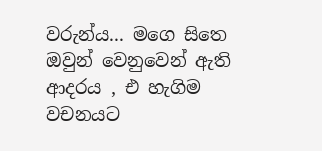වරුන්ය... මගෙ සිතෙ ඔවුන් වෙනුවෙන් ඇති ආදරය , එ හැගිම වචනයට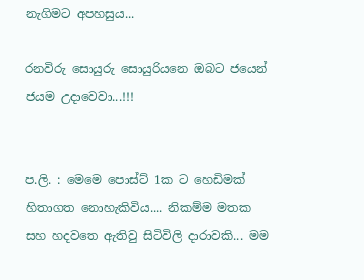නැගිමට අපහසුය...

රනවිරු සොයුරු සොයුරියනෙ ඔබට ජයෙන් ජයම උදාවෙවා...!!!


ප.ලි. : මෙමෙ පොස්ට් 1ක ට හෙඩිමක් හිතාගත නොහැකිවිය.... නිකම්ම මතක සහ හදවතෙ ඇතිවු සිටිවිලි දාරාවකි... මම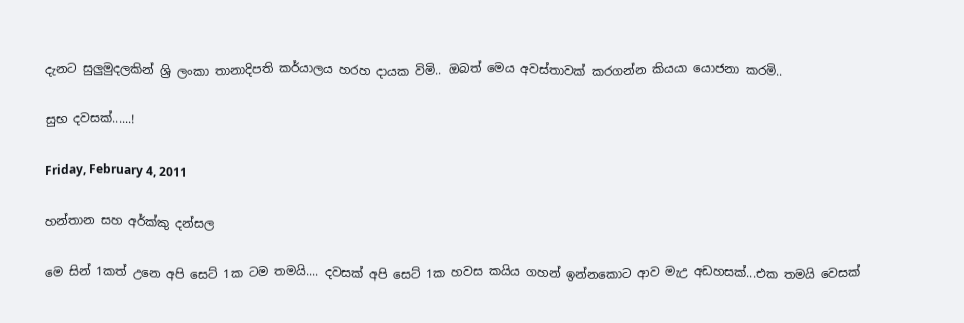දැනට සුලුමුදලකින් ශ්‍රි ලංකා තානාදිපති කර්යාලය හරහ දායක විමි.. ඔබත් මෙය අවස්තාවක් කරගන්න කියයා යොජනා කරමි..

සුභ දවසක්......!

Friday, February 4, 2011

හන්තාන සහ අර්ක්කු දන්සල

මෙ සින් 1කත් උනෙ අපි සෙට් 1ක ටම තමයි.... දවසක් අපි සෙට් 1ක හවස කයිය ගහන් ඉන්නකොට ආව මැඋ අඩහසක්...එක තමයි වෙසක්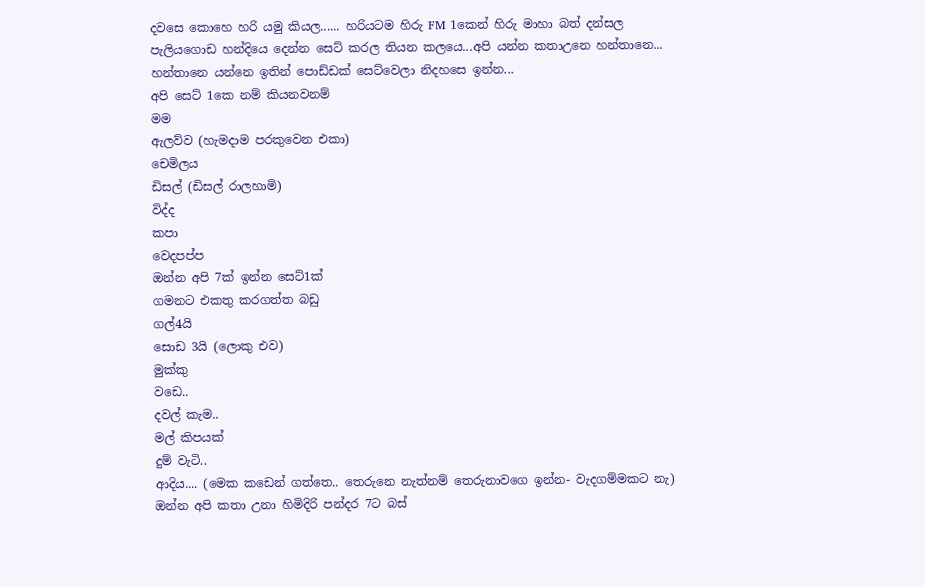දවසෙ කොහෙ හරි යමු කියල...... හරියටම හිරු FM 1කෙන් හිරු මාහා බත් දන්සල පැලියගොඩ හන්දියෙ දෙන්න සෙට් කරල තියන කලයෙ...අපි යන්න කතාඋනෙ හන්තානෙ... හන්තානෙ යන්නෙ ඉතින් පොඩ්ඩක් සෙට්වෙලා නිදහසෙ ඉන්න...
අපි සෙට් 1කෙ නම් කියනවනම්
මම
ඇලව්ව (හැමදාම පරකුවෙන එකා)
චෙමිලය
ඩිසල් (ඩිසල් රාලහාමි)
විද්ද
කපා
වෙදපප්ප
ඔන්න අපි 7ක් ඉන්න සෙට්1ක්
ගමනට එකතු කරගත්ත බඩු
ගල්4යි
සොඩ 3යි (ලොකු එව)
මුක්කු
වඩෙ..
දවල් කැම..
මල් කිපයක්
දුම් වැටි..
ආදිය.... (මෙක කඩෙන් ගත්තෙ.. තෙරුනෙ නැත්නම් තෙරුනාවගෙ ඉන්න- වැදගම්මකට නැ)
ඔන්න අපි කතා උනා හිමිදිරි පන්දර 7ට බස්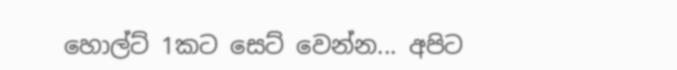හොල්ට් 1කට සෙට් වෙන්න... අපිට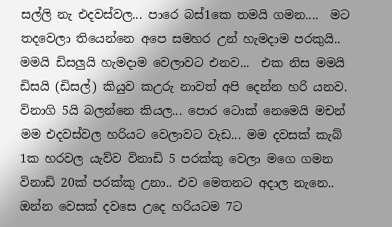සල්ලි නැ එදවස්වල... පාරෙ බස්1කෙ තමයි ගමන....  මට තදවෙලා තියෙන්නෙ අපෙ සමහර උන් හැමදාම පරකුයි.. මමයි ඩිසලුයි හැමදාම වෙලාවට එනව...  එක නිස මමයි ඩිසයි (ඩිසල්) කියුව කඋරු නාවත් අපි දෙන්න හරි යනව. විනාගි 5යි බලන්නෙ කියල... පොර ටොක් නෙමෙයි මචන් මම එදවස්වල හරියට වෙලාවට වැඩ... මම දවසක් කැබ් 1ක හරවල යැව්ව විනාඩි 5 පරක්කු වෙලා මගෙ ගමන විනාඩි 20ක් පරක්කු උනා.. එව මෙතනට අදාල නැනෙ..
ඔන්න වෙසක් දවසෙ උදෙ හරියටම 7ට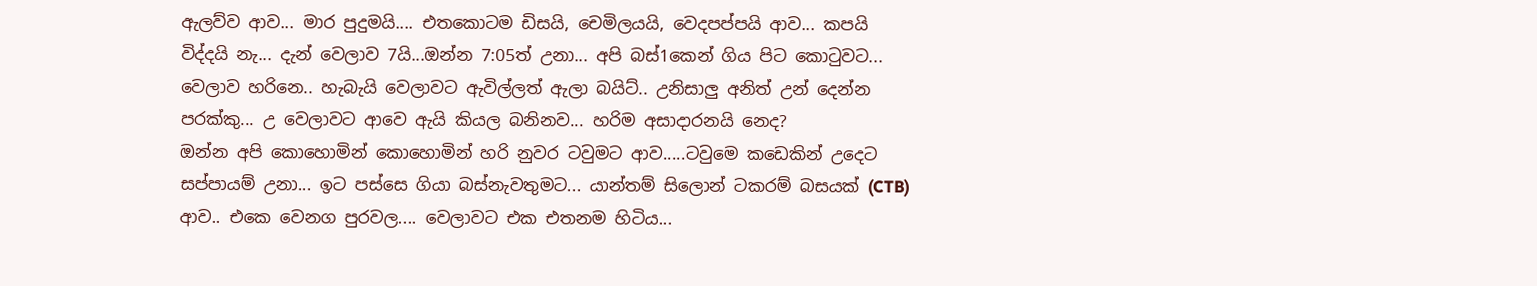ඇලව්ව ආව... මාර පුදුමයි.... එතකොටම ඩිසයි, චෙමිලයයි, වෙදපප්පයි ආව... කපයි විද්දයි නැ... දැන් වෙලාව 7යි...ඔන්න 7:05ත් උනා... අපි බස්1කෙන් ගිය පිට කො‍ටුවට... වෙලාව හරිනෙ.. හැබැයි වෙලාවට ඇවිල්ලත් ඇලා බයිට්.. උනිසාලු අනිත් උන් දෙන්න පරක්කු... උ වෙලාවට ආවෙ ඇයි කියල බනිනව... හරිම අසාදාරනයි නෙද?
ඔන්න අපි කොහොමින් කොහොමින් හරි නුවර ටවුමට ආව.....ටවුමෙ කඩෙකින් උදෙට සප්පායම් උනා... ඉට පස්සෙ ගියා බස්නැවතුමට... යාන්තම් සිලොන් ටකරම් බසයක් (CTB) ආව.. එකෙ වෙනග පුරවල.... වෙලාවට එක එතනම හිටිය...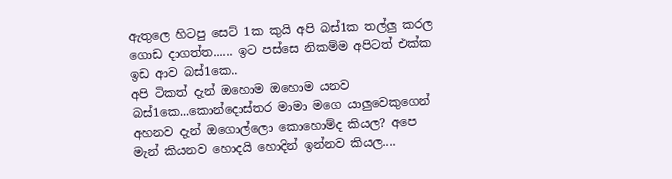ඇතුලෙ හිටපු සෙට් 1ක කුයි අපි බස්1ක තල්ලු කරල ගොඩ දාගත්ත...... ඉට පස්සෙ නිකම්ම අපිටත් එක්ක ඉඩ ආව බස්1කෙ..
අපි ටිකත් දැන් ඔහොම ඔහොම යනව බස්1කෙ...කොන්දොස්තර මාමා මගෙ යාලුවෙකුගෙන් අහනව දැන් ඔගොල්ලො කොහොම්ද කියල? අපෙ මැන් කියනව හොදයි හොදින් ඉන්නව කියල....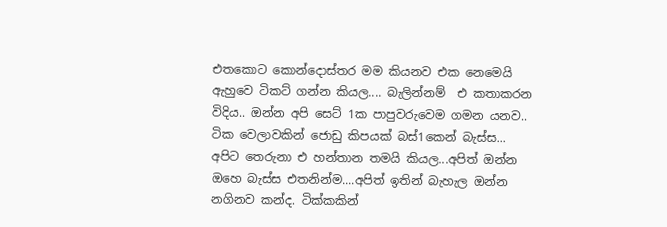එතකොට කොන්දොස්තර මම කියනව එක නෙමෙයි ඇහුවෙ ටිකට් ගන්න කියල.... බැලින්නම්  එ කතාකරන විදිය.. ඔන්න අපි සෙට් 1ක පාපුවරුවෙම ගමන යනව..
ටික වෙලාවකින් ජොඩු කිපයක් බස්1කෙන් බැස්ස... අපිට තෙරුනා එ හන්තාන තමයි කියල...අපිත් ඔන්න ඔහෙ බැස්ස එතනින්ම....අපිත් ඉතින් බැහැල ඔන්න නගිනව කන්ද. ටික්කකින්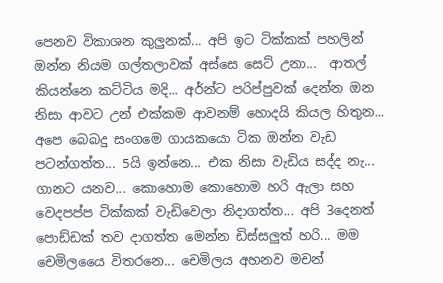පෙනව විකාශන කුලුනක්... අපි ඉට ටික්කක් පහලින් ඔන්න නියම ගල්තලාවක් අස්සෙ සෙට් උනා...  ආතල් කියන්නෙ කට්ටිය මදි... අර්න්ට පරිප්පුවක් දෙන්න ඔන නිසා ආවට උන් එක්කම ආවනම් හොදයි කියල හිතුන... අපෙ බෙබදු සංගමෙ ගායකයො ටික ඔන්න වැඩ පටන්ගත්ත... 5යි ඉන්නෙ... එක නිසා වැඩිය සද්ද නැ... ගානට යනව... කොහොම කොහොම හරි ඇලා සහ වෙදපප්ප ටික්කක් වැඩිවෙලා නිදාගත්ත... අපි 3දෙනත් පොඩ්ඩක් තව දාගත්ත මෙන්න ඩිස්සලුත් හරි... මම චෙමිලයෛ විතරනෙ... චෙමිලය අහනව මචන්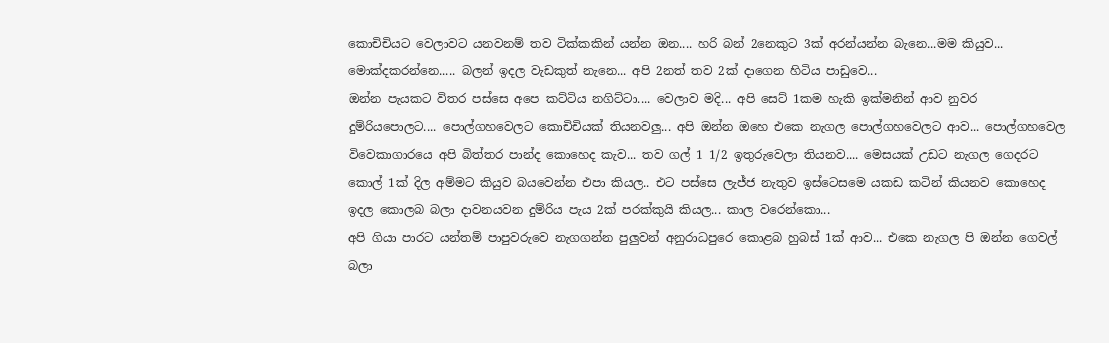කොචිචියට වෙලාවට යනවනම් තව ටික්කකින් යන්න ඔන.... හරි බන් 2නෙකුට 3ක් අරන්යන්න බැනෙ...මම කියුව... මොක්දකරන්නෙ..... බලන් ඉදල වැඩකුත් නැනෙ... අපි 2නත් තව 2ක් දාගෙන හිටිය පාඩුවෙ...
ඔන්න පැයකට විතර පස්සෙ අපෙ කට්ටිය නගිට්ටා.... වෙලාව මදි... අපි සෙට් 1කම හැකි ඉක්මනින් ආව නුවර දුම්රියපොලට.... පොල්ගහවෙලට කොචිචියක් තියනවලු... අපි ඔන්න ඔහෙ එකෙ නැගල පොල්ගහවෙලට ආව... පොල්ගහවෙල විවෙකාගාරයෙ අපි බිත්තර පාන්ද කොහෙද කැව... තව ගල් 1 1/2 ඉතුරුවෙලා තියනව.... මෙසයක් උඩට නැගල ගෙදරට කොල් 1ක් දිල අම්මට කියුව බයවෙන්න එපා කියල.. එට පස්සෙ ලැජ්ජ නැතුව ඉස්ටෙසමෙ යකඩ කටින් කියනව කොහෙද ඉදල කොලබ බලා දාවනයවන දුම්රිය පැය 2ක් පරක්කුයි කියල... කාල වරෙන්කො...
අපි ගියා පාරට යන්තම් පාපුවරුවෙ නැගගන්න පුලුවන් අනුරාධපුරෙ කොළබ හුබස් 1ක් ආව... එකෙ නැගල පි ඔන්න ගෙවල් බලා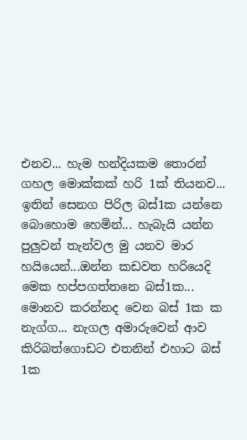එනව... හැම හන්දියකම තොරන් ගහල මොක්කක් හරි 1ක් තියනව... ඉතින් සෙනග පිරිල බස්1ක යන්නෙ බොහොම හෙමින්... හැබැයි යන්න පුලුවන් තැන්වල මු යනව මාර හයියෙන්...ඔන්න කඩවත හරියෙදි මෙක හප්පගත්තනෙ බස්1ක... මොනව කරන්නද වෙන බස් 1ක ක නැග්ග... නැගල අමාරුවෙන් ආව කිරිබත්ගොඩට එතනින් එහාට බස් 1ක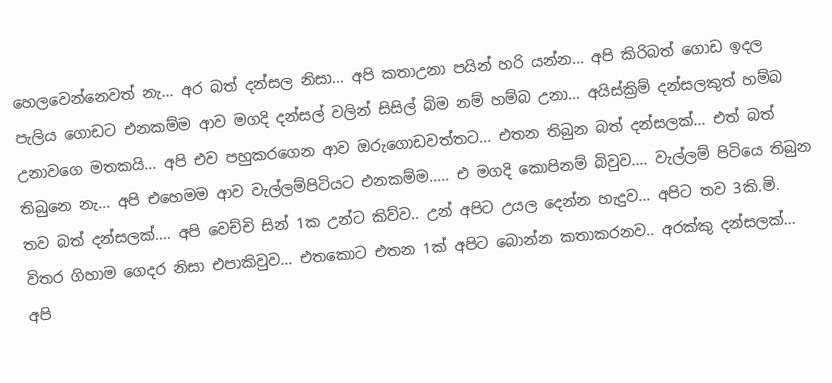හෙලවෙන්නෙවත් නැ... අර බත් දන්සල නිසා... අපි කතාඋනා පයින් හරි යන්න... අපි කිරිබත් ගොඩ ඉදල පැලිය ගොඩට එනකම්ම ආව මගදි දන්සල් වලින් සිසිල් බිම නම් හම්බ උනා... අයිස්ක්‍රිම් දන්සලකුත් හම්බ උනාවගෙ මතකයි... අපි එව පහුකරගෙන ආව ඔරුගොඩවත්තට... එතන තිබුන බත් දන්සලක්... එත් බත් තිබුනෙ නැ... අපි එහෙමම ආව වැල්ලම්පිටියට එනකම්ම..... එ මගදි කොපිනම් බිවුව.... වැල්ලම් පිටියෙ තිබුන තව බත් දන්සලක්.... අපි වෙච්චි සින් 1ක උන්ට කිව්ව.. උන් අපිට උයල දෙන්න හැදුව... අපිට තව 3කි.මි. විතර ගිහාම ගෙදර නිසා එපාකිවුව... එතකොට එතන 1ක් අපිට බොන්න කතාකරනව.. අරක්කු දන්සලක්... අපි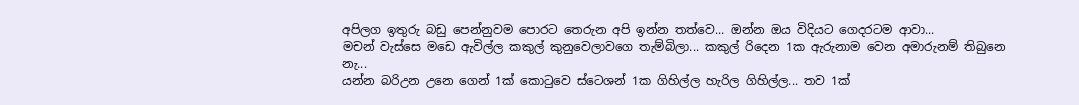අපිලග ඉතුරු බඩු පෙන්නුවම පොරට තෙරුන අපි ඉන්න තත්වෙ... ඔන්න ඔය විදියට ගෙදරටම ආවා...
මචන් වැස්සෙ මඩෙ ඇවිල්ල කකුල් කුනුවෙලාවගෙ තැම්බිලා... කකුල් රිදෙන 1ක ඇරුනාම වෙන අමාරුනම් තිබුනෙ නැ...
යන්න බරිඋන උනෙ ගෙන් 1ක් කො‍ටුවෙ ස්ටෙශන් 1ක ගිහිල්ල හැරිල ගිහිල්ල... තව 1ක්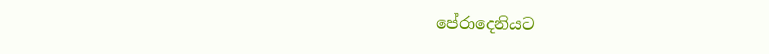පේරාදෙනියට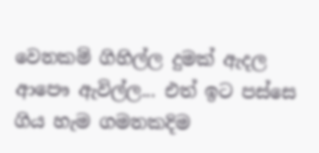වෙනකම් ගිහිල්ල දුමක් ඇදල ආපෞ ඇවිල්ල... එත් ඉට පස්සෙ ගිය හැම ගමනකදිම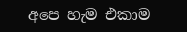අපෙ හැම එකාම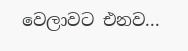වෙලාවට එනව...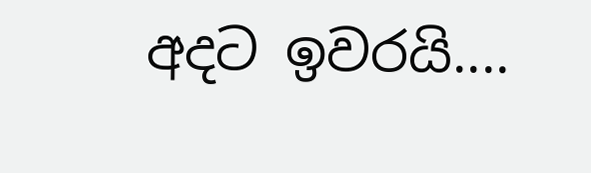අදට ඉවරයි....